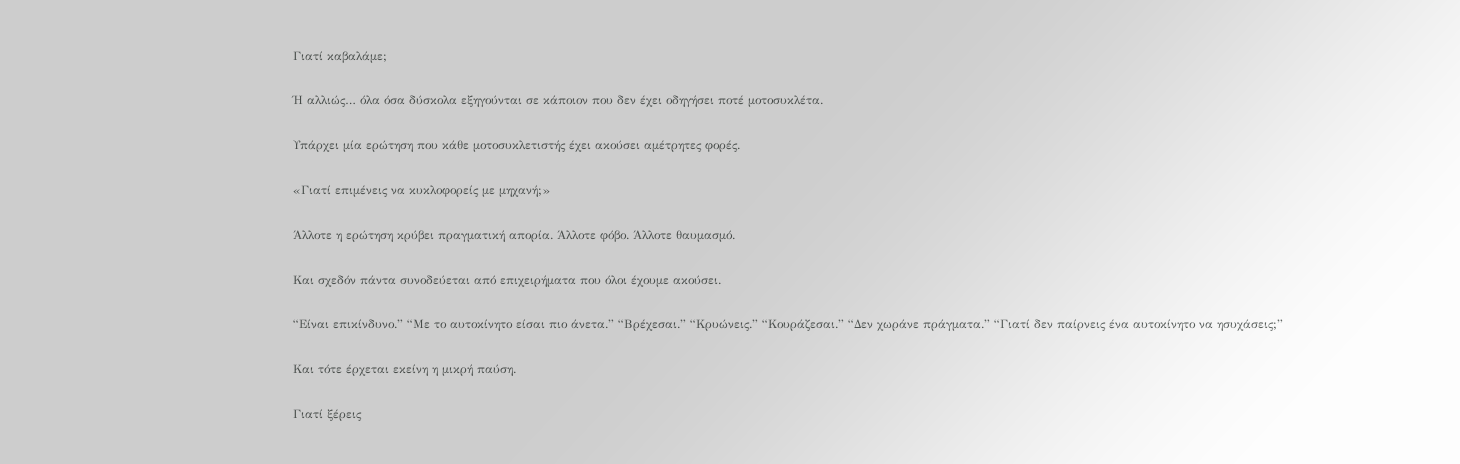Γιατί καβαλάμε;

Ή αλλιώς… όλα όσα δύσκολα εξηγούνται σε κάποιον που δεν έχει οδηγήσει ποτέ μοτοσυκλέτα.

Υπάρχει μία ερώτηση που κάθε μοτοσυκλετιστής έχει ακούσει αμέτρητες φορές.

«Γιατί επιμένεις να κυκλοφορείς με μηχανή;»

Άλλοτε η ερώτηση κρύβει πραγματική απορία. Άλλοτε φόβο. Άλλοτε θαυμασμό.

Και σχεδόν πάντα συνοδεύεται από επιχειρήματα που όλοι έχουμε ακούσει.

“Είναι επικίνδυνο.” “Με το αυτοκίνητο είσαι πιο άνετα.” “Βρέχεσαι.” “Κρυώνεις.” “Κουράζεσαι.” “Δεν χωράνε πράγματα.” “Γιατί δεν παίρνεις ένα αυτοκίνητο να ησυχάσεις;”

Και τότε έρχεται εκείνη η μικρή παύση.

Γιατί ξέρεις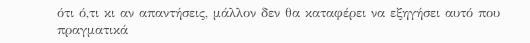ότι ό,τι κι αν απαντήσεις, μάλλον δεν θα καταφέρει να εξηγήσει αυτό που πραγματικά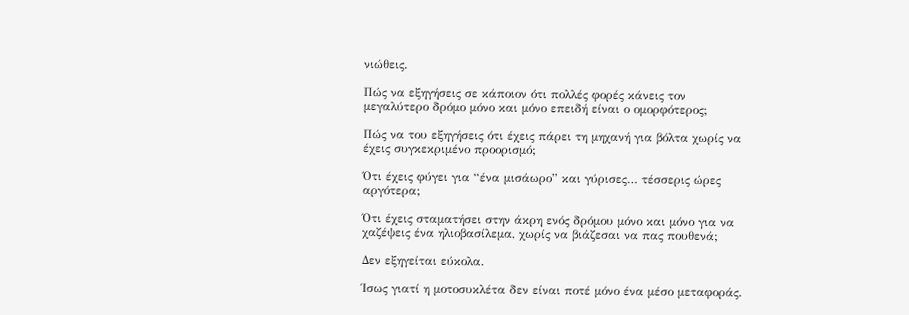νιώθεις.

Πώς να εξηγήσεις σε κάποιον ότι πολλές φορές κάνεις τον μεγαλύτερο δρόμο μόνο και μόνο επειδή είναι ο ομορφότερος;

Πώς να του εξηγήσεις ότι έχεις πάρει τη μηχανή για βόλτα χωρίς να έχεις συγκεκριμένο προορισμό;

Ότι έχεις φύγει για “ένα μισάωρο” και γύρισες… τέσσερις ώρες αργότερα;

Ότι έχεις σταματήσει στην άκρη ενός δρόμου μόνο και μόνο για να χαζέψεις ένα ηλιοβασίλεμα, χωρίς να βιάζεσαι να πας πουθενά;

Δεν εξηγείται εύκολα.

Ίσως γιατί η μοτοσυκλέτα δεν είναι ποτέ μόνο ένα μέσο μεταφοράς.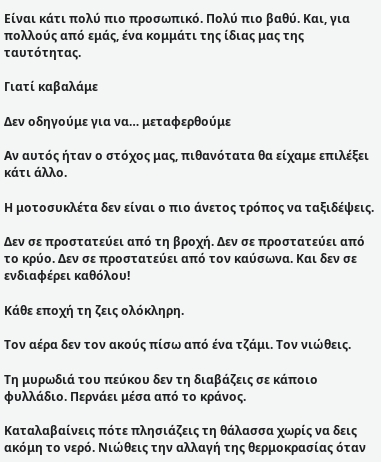Είναι κάτι πολύ πιο προσωπικό. Πολύ πιο βαθύ. Και, για πολλούς από εμάς, ένα κομμάτι της ίδιας μας της ταυτότητας.

Γιατί καβαλάμε

Δεν οδηγούμε για να… μεταφερθούμε

Αν αυτός ήταν ο στόχος μας, πιθανότατα θα είχαμε επιλέξει κάτι άλλο.

Η μοτοσυκλέτα δεν είναι ο πιο άνετος τρόπος να ταξιδέψεις.

Δεν σε προστατεύει από τη βροχή. Δεν σε προστατεύει από το κρύο. Δεν σε προστατεύει από τον καύσωνα. Και δεν σε ενδιαφέρει καθόλου!

Κάθε εποχή τη ζεις ολόκληρη.

Τον αέρα δεν τον ακούς πίσω από ένα τζάμι. Τον νιώθεις.

Τη μυρωδιά του πεύκου δεν τη διαβάζεις σε κάποιο φυλλάδιο. Περνάει μέσα από το κράνος.

Καταλαβαίνεις πότε πλησιάζεις τη θάλασσα χωρίς να δεις ακόμη το νερό. Νιώθεις την αλλαγή της θερμοκρασίας όταν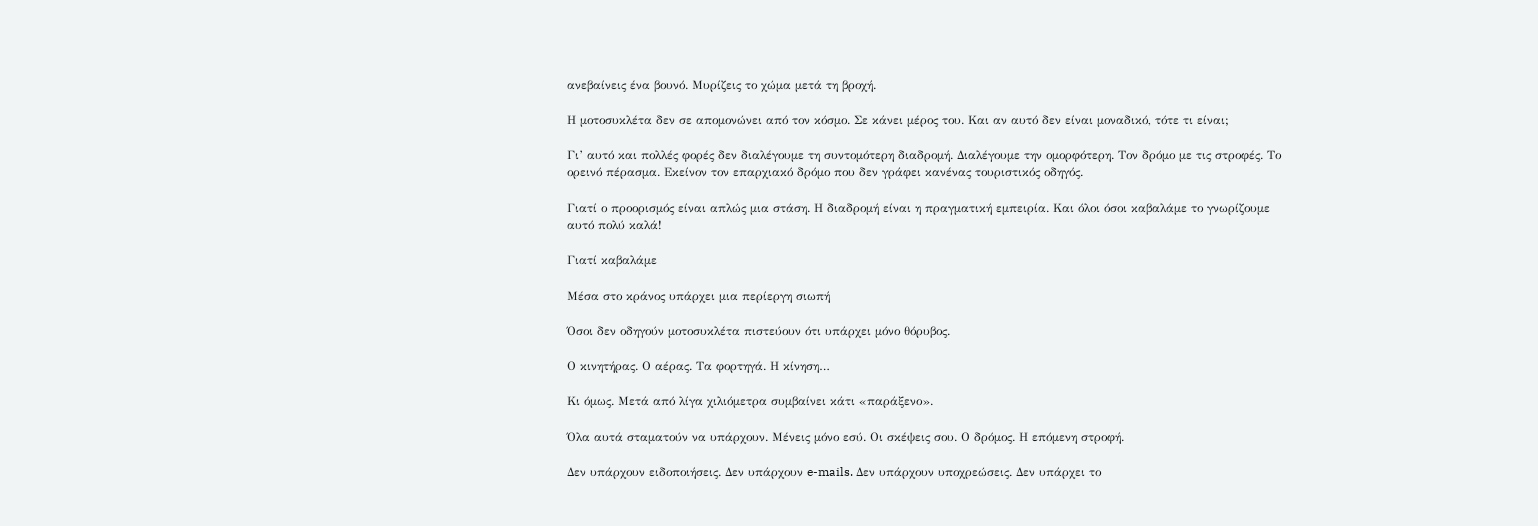ανεβαίνεις ένα βουνό. Μυρίζεις το χώμα μετά τη βροχή.

Η μοτοσυκλέτα δεν σε απομονώνει από τον κόσμο. Σε κάνει μέρος του. Και αν αυτό δεν είναι μοναδικό, τότε τι είναι;

Γι’ αυτό και πολλές φορές δεν διαλέγουμε τη συντομότερη διαδρομή. Διαλέγουμε την ομορφότερη. Τον δρόμο με τις στροφές. Το ορεινό πέρασμα. Εκείνον τον επαρχιακό δρόμο που δεν γράφει κανένας τουριστικός οδηγός.

Γιατί ο προορισμός είναι απλώς μια στάση. Η διαδρομή είναι η πραγματική εμπειρία. Και όλοι όσοι καβαλάμε το γνωρίζουμε αυτό πολύ καλά!

Γιατί καβαλάμε

Μέσα στο κράνος υπάρχει μια περίεργη σιωπή

Όσοι δεν οδηγούν μοτοσυκλέτα πιστεύουν ότι υπάρχει μόνο θόρυβος.

Ο κινητήρας. Ο αέρας. Τα φορτηγά. Η κίνηση…

Κι όμως. Μετά από λίγα χιλιόμετρα συμβαίνει κάτι «παράξενο».

Όλα αυτά σταματούν να υπάρχουν. Μένεις μόνο εσύ. Οι σκέψεις σου. Ο δρόμος. Η επόμενη στροφή.

Δεν υπάρχουν ειδοποιήσεις. Δεν υπάρχουν e-mails. Δεν υπάρχουν υποχρεώσεις. Δεν υπάρχει το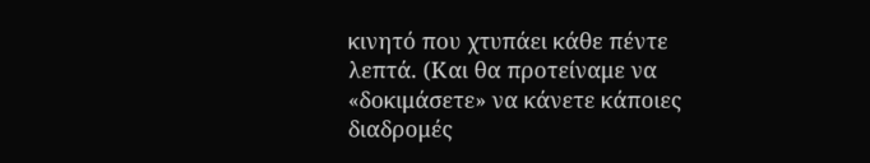κινητό που χτυπάει κάθε πέντε λεπτά. (Και θα προτείναμε να «δοκιμάσετε» να κάνετε κάποιες διαδρομές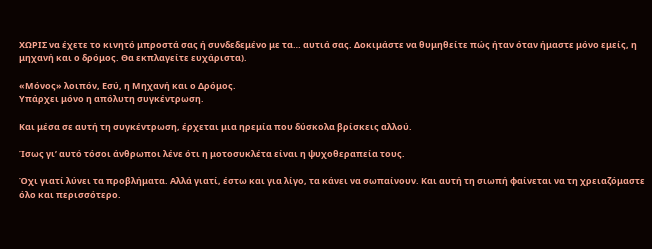ΧΩΡΙΣ να έχετε το κινητό μπροστά σας ή συνδεδεμένο με τα… αυτιά σας. Δοκιμάστε να θυμηθείτε πώς ήταν όταν ήμαστε μόνο εμείς, η μηχανή και ο δρόμος. Θα εκπλαγείτε ευχάριστα).

«Μόνος» λοιπόν, Εσύ, η Μηχανή και ο Δρόμος.
Υπάρχει μόνο η απόλυτη συγκέντρωση.

Και μέσα σε αυτή τη συγκέντρωση, έρχεται μια ηρεμία που δύσκολα βρίσκεις αλλού.

Ίσως γι’ αυτό τόσοι άνθρωποι λένε ότι η μοτοσυκλέτα είναι η ψυχοθεραπεία τους.

Όχι γιατί λύνει τα προβλήματα. Αλλά γιατί, έστω και για λίγο, τα κάνει να σωπαίνουν. Και αυτή τη σιωπή φαίνεται να τη χρειαζόμαστε όλο και περισσότερο.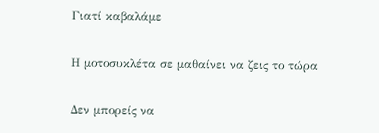Γιατί καβαλάμε

Η μοτοσυκλέτα σε μαθαίνει να ζεις το τώρα

Δεν μπορείς να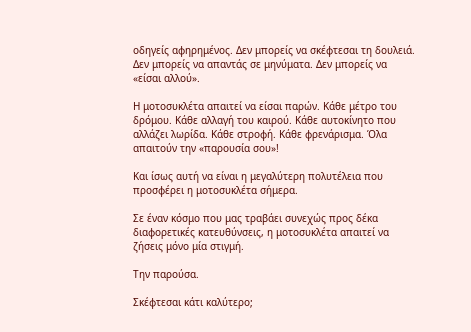οδηγείς αφηρημένος. Δεν μπορείς να σκέφτεσαι τη δουλειά. Δεν μπορείς να απαντάς σε μηνύματα. Δεν μπορείς να «είσαι αλλού».

Η μοτοσυκλέτα απαιτεί να είσαι παρών. Κάθε μέτρο του δρόμου. Κάθε αλλαγή του καιρού. Κάθε αυτοκίνητο που αλλάζει λωρίδα. Κάθε στροφή. Κάθε φρενάρισμα. Όλα απαιτούν την «παρουσία σου»!

Και ίσως αυτή να είναι η μεγαλύτερη πολυτέλεια που προσφέρει η μοτοσυκλέτα σήμερα.

Σε έναν κόσμο που μας τραβάει συνεχώς προς δέκα διαφορετικές κατευθύνσεις, η μοτοσυκλέτα απαιτεί να ζήσεις μόνο μία στιγμή.

Την παρούσα.

Σκέφτεσαι κάτι καλύτερο;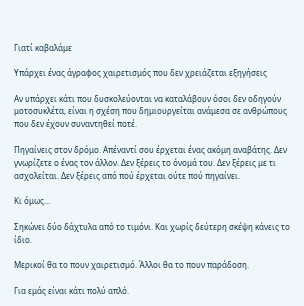Γιατί καβαλάμε

Υπάρχει ένας άγραφος χαιρετισμός που δεν χρειάζεται εξηγήσεις

Αν υπάρχει κάτι που δυσκολεύονται να καταλάβουν όσοι δεν οδηγούν μοτοσυκλέτα, είναι η σχέση που δημιουργείται ανάμεσα σε ανθρώπους που δεν έχουν συναντηθεί ποτέ.

Πηγαίνεις στον δρόμο. Απέναντί σου έρχεται ένας ακόμη αναβάτης. Δεν γνωρίζετε ο ένας τον άλλον. Δεν ξέρεις το όνομά του. Δεν ξέρεις με τι ασχολείται. Δεν ξέρεις από πού έρχεται ούτε πού πηγαίνει.

Κι όμως…

Σηκώνει δύο δάχτυλα από το τιμόνι. Και χωρίς δεύτερη σκέψη κάνεις το ίδιο.

Μερικοί θα το πουν χαιρετισμό. Άλλοι θα το πουν παράδοση.

Για εμάς είναι κάτι πολύ απλό.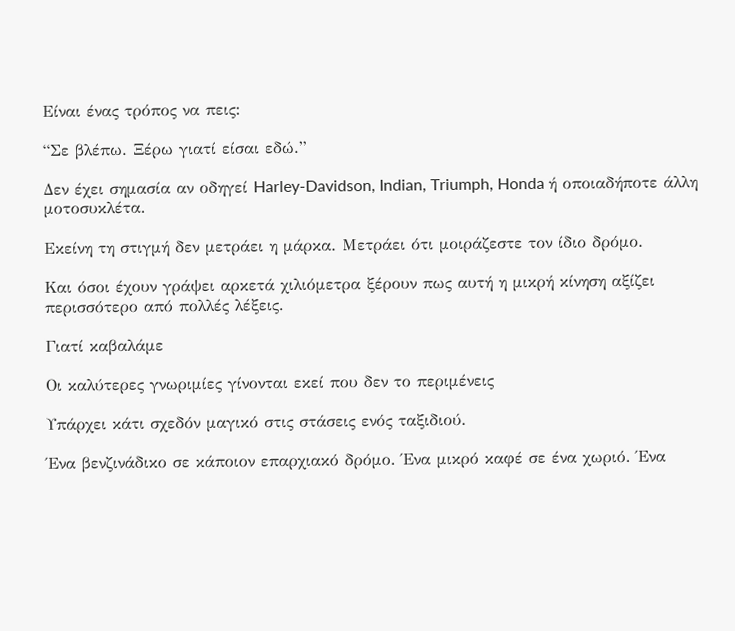Είναι ένας τρόπος να πεις:

“Σε βλέπω. Ξέρω γιατί είσαι εδώ.”

Δεν έχει σημασία αν οδηγεί Harley-Davidson, Indian, Triumph, Honda ή οποιαδήποτε άλλη μοτοσυκλέτα.

Εκείνη τη στιγμή δεν μετράει η μάρκα. Μετράει ότι μοιράζεστε τον ίδιο δρόμο.

Και όσοι έχουν γράψει αρκετά χιλιόμετρα ξέρουν πως αυτή η μικρή κίνηση αξίζει περισσότερο από πολλές λέξεις.

Γιατί καβαλάμε

Οι καλύτερες γνωριμίες γίνονται εκεί που δεν το περιμένεις

Υπάρχει κάτι σχεδόν μαγικό στις στάσεις ενός ταξιδιού.

Ένα βενζινάδικο σε κάποιον επαρχιακό δρόμο. Ένα μικρό καφέ σε ένα χωριό. Ένα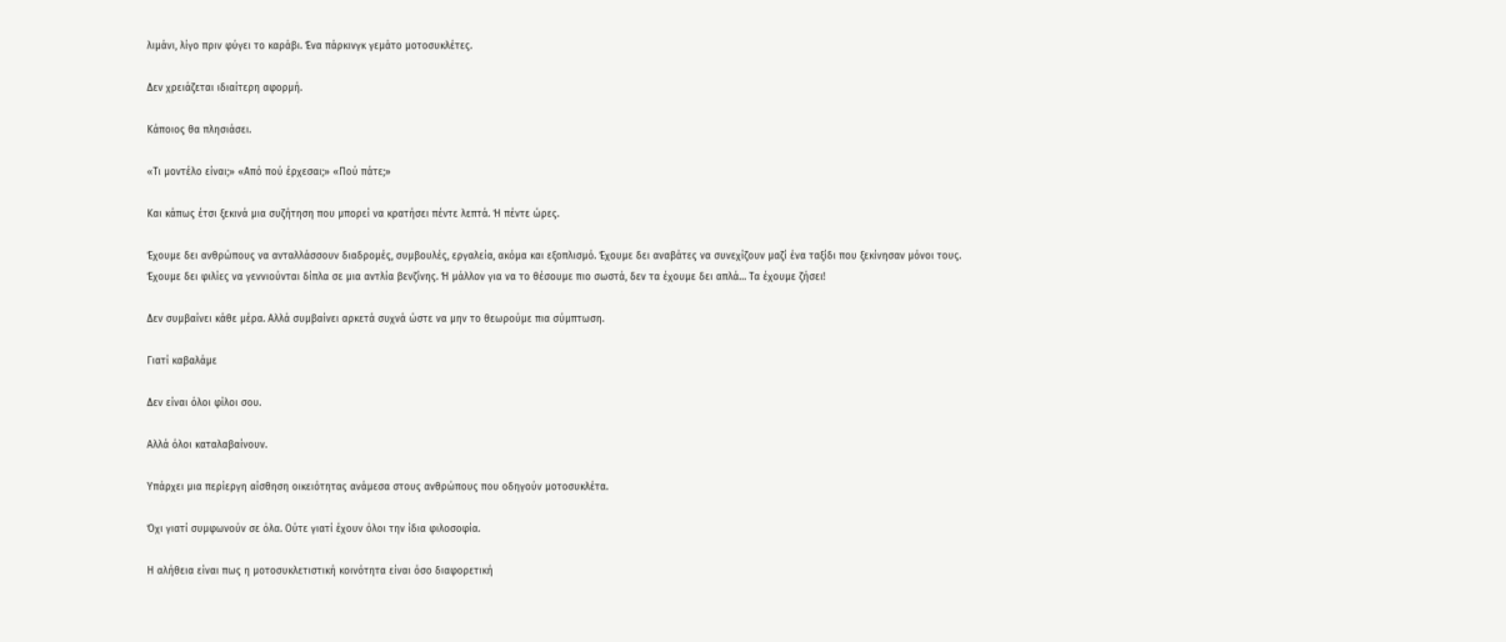λιμάνι, λίγο πριν φύγει το καράβι. Ένα πάρκινγκ γεμάτο μοτοσυκλέτες.

Δεν χρειάζεται ιδιαίτερη αφορμή.

Κάποιος θα πλησιάσει.

«Τι μοντέλο είναι;» «Από πού έρχεσαι;» «Πού πάτε;»

Και κάπως έτσι ξεκινά μια συζήτηση που μπορεί να κρατήσει πέντε λεπτά. Ή πέντε ώρες.

Έχουμε δει ανθρώπους να ανταλλάσσουν διαδρομές, συμβουλές, εργαλεία, ακόμα και εξοπλισμό. Έχουμε δει αναβάτες να συνεχίζουν μαζί ένα ταξίδι που ξεκίνησαν μόνοι τους. Έχουμε δει φιλίες να γεννιούνται δίπλα σε μια αντλία βενζίνης. Ή μάλλον για να το θέσουμε πιο σωστά, δεν τα έχουμε δει απλά… Τα έχουμε ζήσει!

Δεν συμβαίνει κάθε μέρα. Αλλά συμβαίνει αρκετά συχνά ώστε να μην το θεωρούμε πια σύμπτωση.

Γιατί καβαλάμε

Δεν είναι όλοι φίλοι σου.

Αλλά όλοι καταλαβαίνουν.

Υπάρχει μια περίεργη αίσθηση οικειότητας ανάμεσα στους ανθρώπους που οδηγούν μοτοσυκλέτα.

Όχι γιατί συμφωνούν σε όλα. Ούτε γιατί έχουν όλοι την ίδια φιλοσοφία.

Η αλήθεια είναι πως η μοτοσυκλετιστική κοινότητα είναι όσο διαφορετική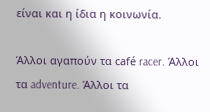είναι και η ίδια η κοινωνία.

Άλλοι αγαπούν τα café racer. Άλλοι τα adventure. Άλλοι τα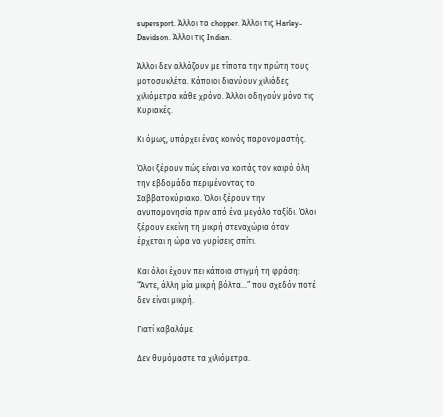supersport. Άλλοι τα chopper. Άλλοι τις Harley-Davidson. Άλλοι τις Indian.

Άλλοι δεν αλλάζουν με τίποτα την πρώτη τους μοτοσυκλέτα. Κάποιοι διανύουν χιλιάδες χιλιόμετρα κάθε χρόνο. Άλλοι οδηγούν μόνο τις Κυριακές.

Κι όμως, υπάρχει ένας κοινός παρονομαστής.

Όλοι ξέρουν πώς είναι να κοιτάς τον καιρό όλη την εβδομάδα περιμένοντας το Σαββατοκύριακο. Όλοι ξέρουν την ανυπομονησία πριν από ένα μεγάλο ταξίδι. Όλοι ξέρουν εκείνη τη μικρή στεναχώρια όταν έρχεται η ώρα να γυρίσεις σπίτι.

Και όλοι έχουν πει κάποια στιγμή τη φράση: “Άντε, άλλη μία μικρή βόλτα…” που σχεδόν ποτέ δεν είναι μικρή.

Γιατί καβαλάμε

Δεν θυμόμαστε τα χιλιόμετρα.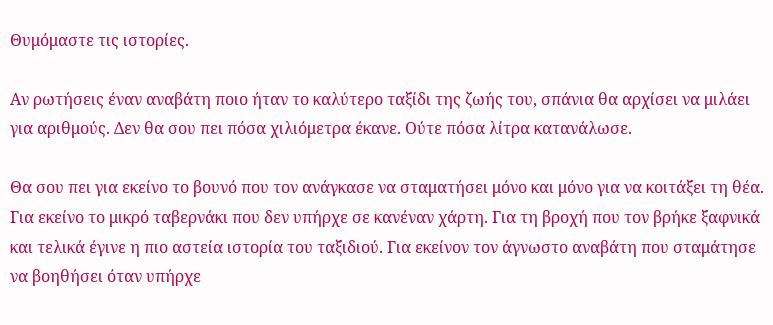Θυμόμαστε τις ιστορίες.

Αν ρωτήσεις έναν αναβάτη ποιο ήταν το καλύτερο ταξίδι της ζωής του, σπάνια θα αρχίσει να μιλάει για αριθμούς. Δεν θα σου πει πόσα χιλιόμετρα έκανε. Ούτε πόσα λίτρα κατανάλωσε.

Θα σου πει για εκείνο το βουνό που τον ανάγκασε να σταματήσει μόνο και μόνο για να κοιτάξει τη θέα. Για εκείνο το μικρό ταβερνάκι που δεν υπήρχε σε κανέναν χάρτη. Για τη βροχή που τον βρήκε ξαφνικά και τελικά έγινε η πιο αστεία ιστορία του ταξιδιού. Για εκείνον τον άγνωστο αναβάτη που σταμάτησε να βοηθήσει όταν υπήρχε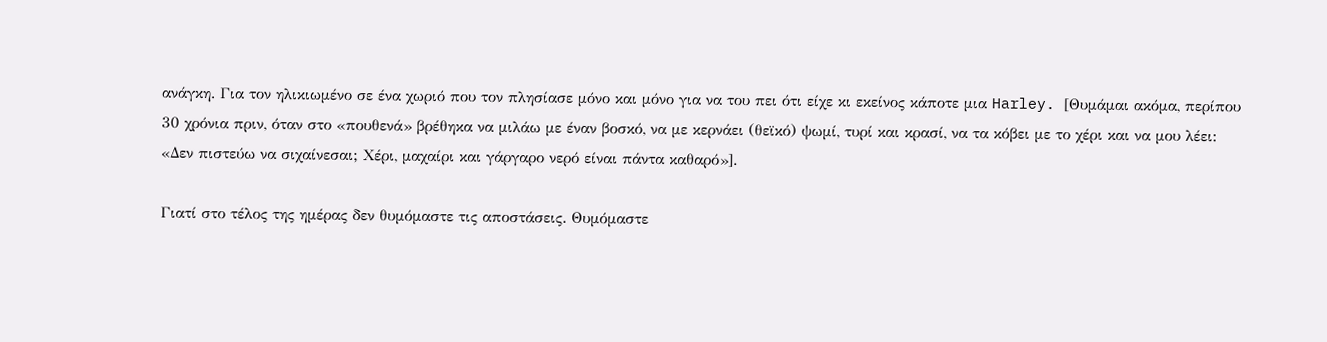ανάγκη. Για τον ηλικιωμένο σε ένα χωριό που τον πλησίασε μόνο και μόνο για να του πει ότι είχε κι εκείνος κάποτε μια Harley. [Θυμάμαι ακόμα, περίπου 30 χρόνια πριν, όταν στο «πουθενά» βρέθηκα να μιλάω με έναν βοσκό, να με κερνάει (θεϊκό) ψωμί, τυρί και κρασί, να τα κόβει με το χέρι και να μου λέει: «Δεν πιστεύω να σιχαίνεσαι; Χέρι, μαχαίρι και γάργαρο νερό είναι πάντα καθαρό»].

Γιατί στο τέλος της ημέρας δεν θυμόμαστε τις αποστάσεις. Θυμόμαστε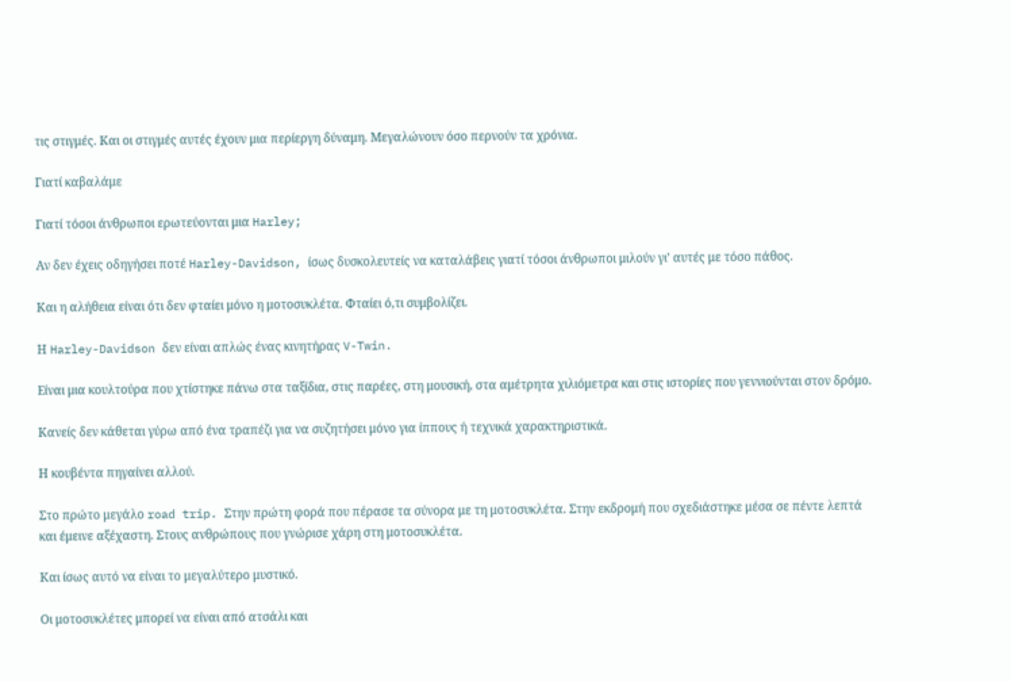τις στιγμές. Και οι στιγμές αυτές έχουν μια περίεργη δύναμη. Μεγαλώνουν όσο περνούν τα χρόνια.

Γιατί καβαλάμε

Γιατί τόσοι άνθρωποι ερωτεύονται μια Harley;

Αν δεν έχεις οδηγήσει ποτέ Harley-Davidson, ίσως δυσκολευτείς να καταλάβεις γιατί τόσοι άνθρωποι μιλούν γι’ αυτές με τόσο πάθος.

Και η αλήθεια είναι ότι δεν φταίει μόνο η μοτοσυκλέτα. Φταίει ό,τι συμβολίζει.

Η Harley-Davidson δεν είναι απλώς ένας κινητήρας V-Twin.

Είναι μια κουλτούρα που χτίστηκε πάνω στα ταξίδια, στις παρέες, στη μουσική, στα αμέτρητα χιλιόμετρα και στις ιστορίες που γεννιούνται στον δρόμο.

Κανείς δεν κάθεται γύρω από ένα τραπέζι για να συζητήσει μόνο για ίππους ή τεχνικά χαρακτηριστικά.

Η κουβέντα πηγαίνει αλλού.

Στο πρώτο μεγάλο road trip. Στην πρώτη φορά που πέρασε τα σύνορα με τη μοτοσυκλέτα. Στην εκδρομή που σχεδιάστηκε μέσα σε πέντε λεπτά και έμεινε αξέχαστη. Στους ανθρώπους που γνώρισε χάρη στη μοτοσυκλέτα.

Και ίσως αυτό να είναι το μεγαλύτερο μυστικό.

Οι μοτοσυκλέτες μπορεί να είναι από ατσάλι και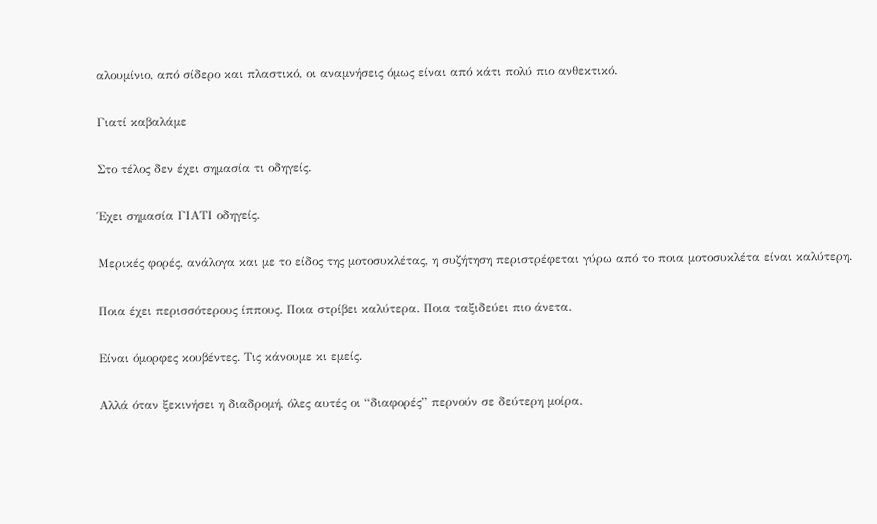αλουμίνιο, από σίδερο και πλαστικό, οι αναμνήσεις όμως είναι από κάτι πολύ πιο ανθεκτικό.

Γιατί καβαλάμε

Στο τέλος δεν έχει σημασία τι οδηγείς.

Έχει σημασία ΓΙΑΤΙ οδηγείς.

Μερικές φορές, ανάλογα και με το είδος της μοτοσυκλέτας, η συζήτηση περιστρέφεται γύρω από το ποια μοτοσυκλέτα είναι καλύτερη.

Ποια έχει περισσότερους ίππους. Ποια στρίβει καλύτερα. Ποια ταξιδεύει πιο άνετα.

Είναι όμορφες κουβέντες. Τις κάνουμε κι εμείς.

Αλλά όταν ξεκινήσει η διαδρομή, όλες αυτές οι “διαφορές” περνούν σε δεύτερη μοίρα.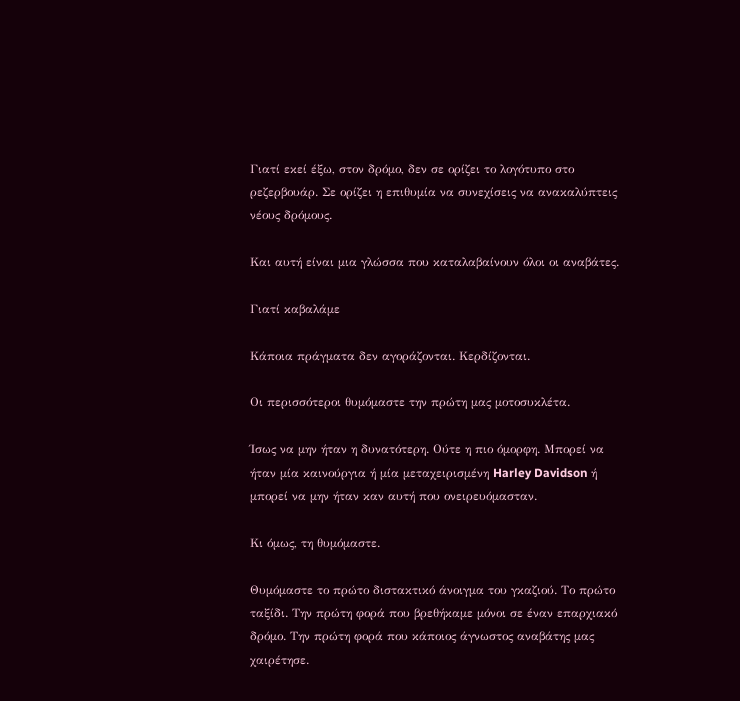Γιατί εκεί έξω, στον δρόμο, δεν σε ορίζει το λογότυπο στο ρεζερβουάρ. Σε ορίζει η επιθυμία να συνεχίσεις να ανακαλύπτεις νέους δρόμους.

Και αυτή είναι μια γλώσσα που καταλαβαίνουν όλοι οι αναβάτες.

Γιατί καβαλάμε

Κάποια πράγματα δεν αγοράζονται. Κερδίζονται.

Οι περισσότεροι θυμόμαστε την πρώτη μας μοτοσυκλέτα.

Ίσως να μην ήταν η δυνατότερη. Ούτε η πιο όμορφη. Μπορεί να ήταν μία καινούργια ή μία μεταχειρισμένη Harley Davidson ή μπορεί να μην ήταν καν αυτή που ονειρευόμασταν.

Κι όμως, τη θυμόμαστε.

Θυμόμαστε το πρώτο διστακτικό άνοιγμα του γκαζιού. Το πρώτο ταξίδι. Την πρώτη φορά που βρεθήκαμε μόνοι σε έναν επαρχιακό δρόμο. Την πρώτη φορά που κάποιος άγνωστος αναβάτης μας χαιρέτησε.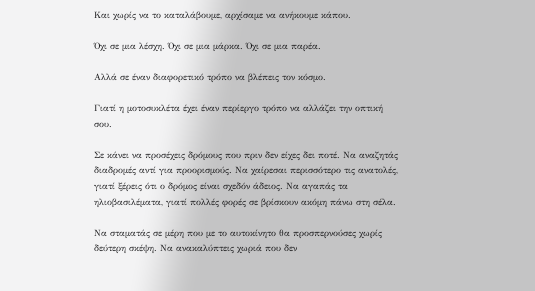Και χωρίς να το καταλάβουμε, αρχίσαμε να ανήκουμε κάπου.

Όχι σε μια λέσχη. Όχι σε μια μάρκα. Όχι σε μια παρέα.

Αλλά σε έναν διαφορετικό τρόπο να βλέπεις τον κόσμο.

Γιατί η μοτοσυκλέτα έχει έναν περίεργο τρόπο να αλλάζει την οπτική σου.

Σε κάνει να προσέχεις δρόμους που πριν δεν είχες δει ποτέ. Να αναζητάς διαδρομές αντί για προορισμούς. Να χαίρεσαι περισσότερο τις ανατολές, γιατί ξέρεις ότι ο δρόμος είναι σχεδόν άδειος. Να αγαπάς τα ηλιοβασιλέματα, γιατί πολλές φορές σε βρίσκουν ακόμη πάνω στη σέλα.

Να σταματάς σε μέρη που με το αυτοκίνητο θα προσπερνούσες χωρίς δεύτερη σκέψη. Να ανακαλύπτεις χωριά που δεν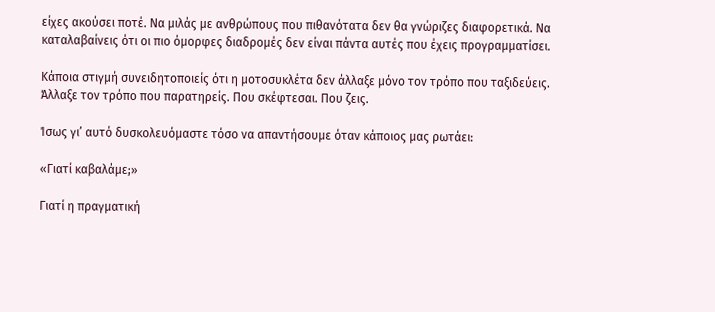είχες ακούσει ποτέ. Να μιλάς με ανθρώπους που πιθανότατα δεν θα γνώριζες διαφορετικά. Να καταλαβαίνεις ότι οι πιο όμορφες διαδρομές δεν είναι πάντα αυτές που έχεις προγραμματίσει.

Κάποια στιγμή συνειδητοποιείς ότι η μοτοσυκλέτα δεν άλλαξε μόνο τον τρόπο που ταξιδεύεις. Άλλαξε τον τρόπο που παρατηρείς. Που σκέφτεσαι. Που ζεις.

Ίσως γι’ αυτό δυσκολευόμαστε τόσο να απαντήσουμε όταν κάποιος μας ρωτάει:

«Γιατί καβαλάμε;»

Γιατί η πραγματική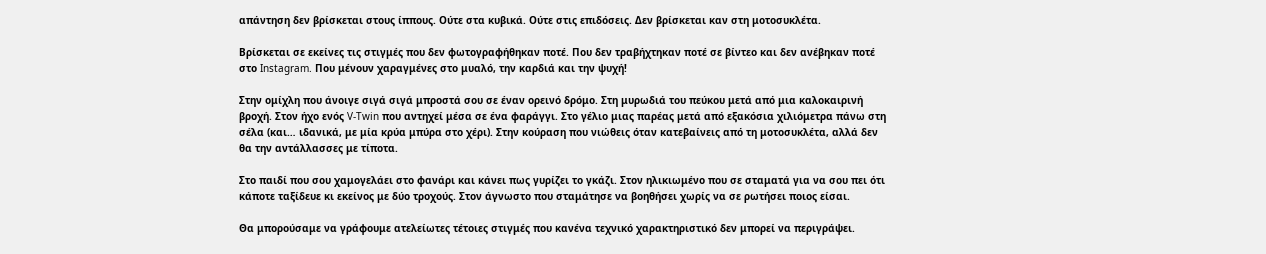απάντηση δεν βρίσκεται στους ίππους. Ούτε στα κυβικά. Ούτε στις επιδόσεις. Δεν βρίσκεται καν στη μοτοσυκλέτα.

Βρίσκεται σε εκείνες τις στιγμές που δεν φωτογραφήθηκαν ποτέ. Που δεν τραβήχτηκαν ποτέ σε βίντεο και δεν ανέβηκαν ποτέ στο Instagram. Που μένουν χαραγμένες στο μυαλό, την καρδιά και την ψυχή!

Στην ομίχλη που άνοιγε σιγά σιγά μπροστά σου σε έναν ορεινό δρόμο. Στη μυρωδιά του πεύκου μετά από μια καλοκαιρινή βροχή. Στον ήχο ενός V-Twin που αντηχεί μέσα σε ένα φαράγγι. Στο γέλιο μιας παρέας μετά από εξακόσια χιλιόμετρα πάνω στη σέλα (και… ιδανικά, με μία κρύα μπύρα στο χέρι). Στην κούραση που νιώθεις όταν κατεβαίνεις από τη μοτοσυκλέτα, αλλά δεν θα την αντάλλασσες με τίποτα.

Στο παιδί που σου χαμογελάει στο φανάρι και κάνει πως γυρίζει το γκάζι. Στον ηλικιωμένο που σε σταματά για να σου πει ότι κάποτε ταξίδευε κι εκείνος με δύο τροχούς. Στον άγνωστο που σταμάτησε να βοηθήσει χωρίς να σε ρωτήσει ποιος είσαι.

Θα μπορούσαμε να γράφουμε ατελείωτες τέτοιες στιγμές που κανένα τεχνικό χαρακτηριστικό δεν μπορεί να περιγράψει.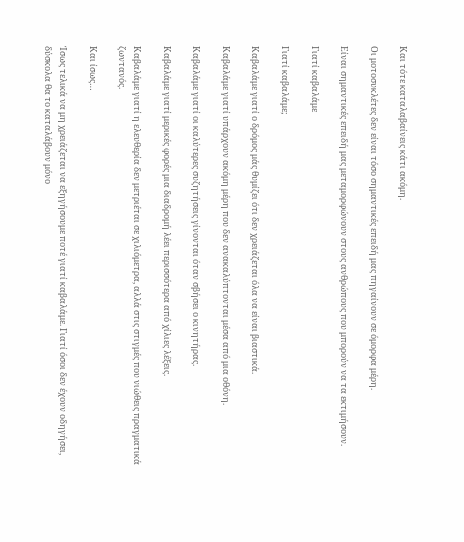Και τότε καταλαβαίνεις κάτι ακόμη.

Οι μοτοσυκλέτες δεν είναι τόσο σημαντικές επειδή μας πηγαίνουν σε όμορφα μέρη.

Είναι σημαντικές επειδή μας μεταμορφώνουν στους ανθρώπους που μπορούν να τα εκτιμήσουν.

Γιατί καβαλάμε

Γιατί καβαλάμε;

Καβαλάμε γιατί ο δρόμος μάς θυμίζει ότι δεν χρειάζεται όλα να είναι βιαστικά.

Καβαλάμε γιατί υπάρχουν ακόμη μέρη που δεν ανακαλύπτονται μέσα από μια οθόνη.

Καβαλάμε γιατί οι καλύτερες συζητήσεις γίνονται όταν σβήσει ο κινητήρας.

Καβαλάμε γιατί μερικές φορές μια διαδρομή λέει περισσότερα από χίλιες λέξεις.

Καβαλάμε γιατί η ελευθερία δεν μετριέται σε χιλιόμετρα, αλλά στις στιγμές που νιώθεις πραγματικά ζωντανός.

Και ίσως…

Ίσως τελικά να μη χρειάζεται να εξηγήσουμε ποτέ γιατί καβαλάμε. Γιατί όσοι δεν έχουν οδηγήσει, δύσκολα θα το καταλάβουν μόνο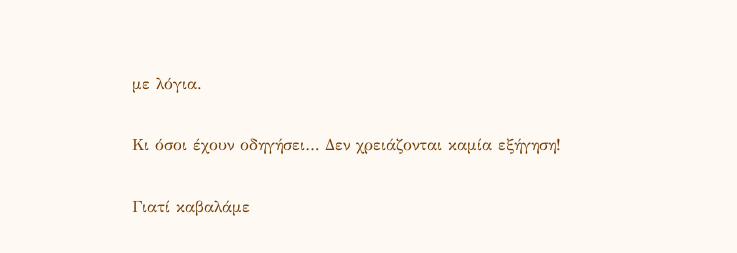με λόγια.

Κι όσοι έχουν οδηγήσει… Δεν χρειάζονται καμία εξήγηση!

Γιατί καβαλάμε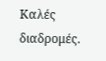Καλές διαδρομές.